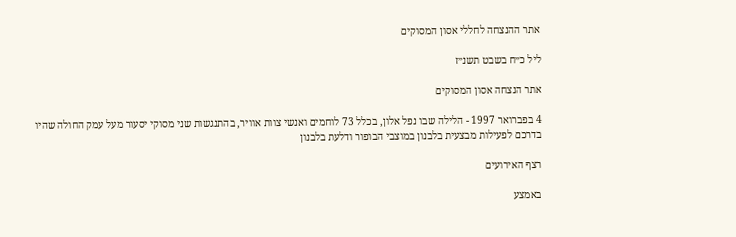אתר ההנצחה לחללי אסון המסוקים

ליל כ״ח בשבט תשנ״ז

אתר הנצחה אסון המסוקים

4 בפברואר 1997 - הלילה שבו נפל אלון, בכלל 73 לוחמים ואנשי צוות אוויר, בהתנגשות שני מסוקי יסעור מעל עמק החולה שהיו בדרכם לפעילות מבצעית בלבנון במוצבי הבופור ודלעת בלבנון

רצף האירועים

באמצע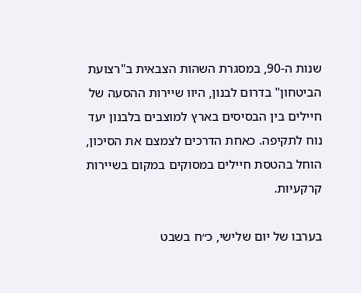שנות ה-90, במסגרת השהות הצבאית ב"רצועת הביטחון" בדרום לבנון, היוו שיירות ההסעה של חיילים בין הבסיסים בארץ למוצבים בלבנון יעד נוח לתקיפה. כאחת הדרכים לצמצם את הסיכון, הוחל בהטסת חיילים במסוקים במקום בשיירות קרקעיות.

בערבו של יום שלישי, כ״ח בשבט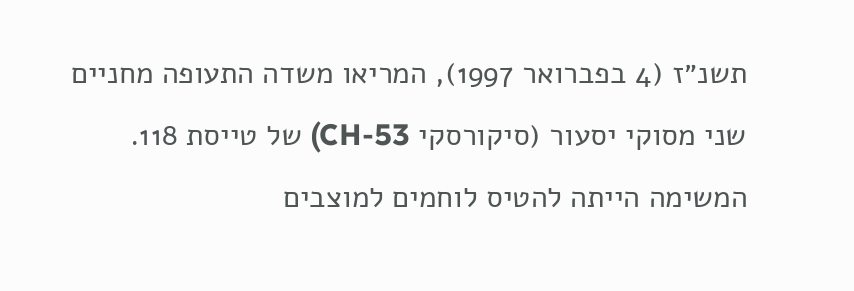תשנ״ז (4 בפברואר 1997), המריאו משדה התעופה מחניים שני מסוקי יסעור (סיקורסקי CH-53) של טייסת 118. המשימה הייתה להטיס לוחמים למוצבים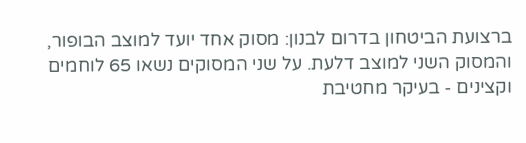ברצועת הביטחון בדרום לבנון: מסוק אחד יועד למוצב הבופור, והמסוק השני למוצב דלעת. על שני המסוקים נשאו 65 לוחמים וקצינים - בעיקר מחטיבת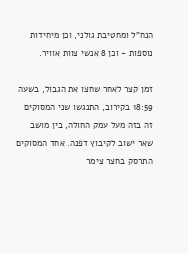הנח"ל ומחטיבת גולני, וכן מיחידות נוספות - וכן 8 אנשי צוות אוויר.

זמן קצר לאחר שחצו את הגבול, בשעה 18:59 בקירוב, התנגשו שני המסוקים זה בזה מעל עמק החולה, בין מושב שאר ישוב לקיבוץ דפנה. אחד המסוקים התרסק בחצר צימר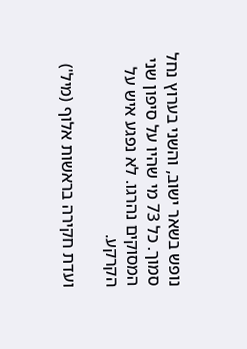נופש בשאר ישוב, והשני בערוץ נחל סמוך. כל 73 מי שהיו על סיפון שני המסוקים נהרגו. לא נפגע איש על הקרקע.

ועדת חקירה בראשות אלוף (מיל')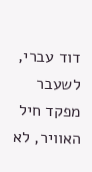דוד עברי, לשעבר מפקד חיל האוויר, לא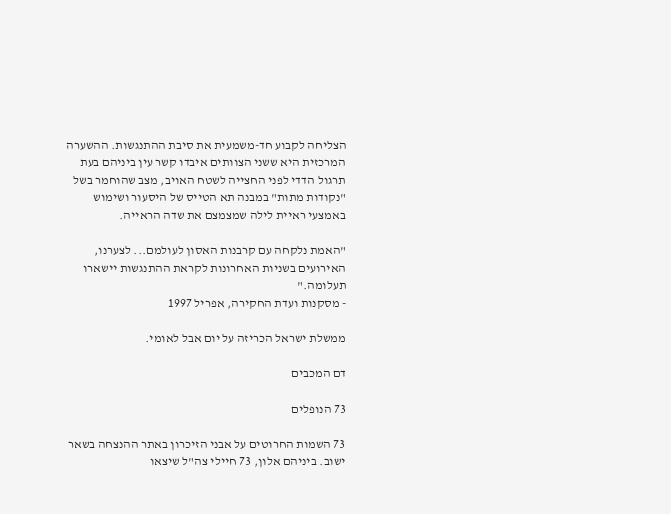הצליחה לקבוע חד-משמעית את סיבת ההתנגשות. ההשערה המרכזית היא ששני הצוותים איבדו קשר עין ביניהם בעת תרגול הדדי לפני החצייה לשטח האויב, מצב שהוחמר בשל "נקודות מתות" במבנה תא הטייס של היסעור ושימוש באמצעי ראיית לילה שמצמצם את שדה הראייה.

"האמת נלקחה עם קרבנות האסון לעולמם... לצערנו, האירועים בשניות האחרונות לקראת ההתנגשות יישארו תעלומה."
- מסקנות ועדת החקירה, אפריל 1997

ממשלת ישראל הכריזה על יום אבל לאומי.

דם המכבים

73 הנופלים

73 השמות החרוטים על אבני הזיכרון באתר ההנצחה בשאר ישוב. ביניהם אלון, 73 חיילי צה"ל שיצאו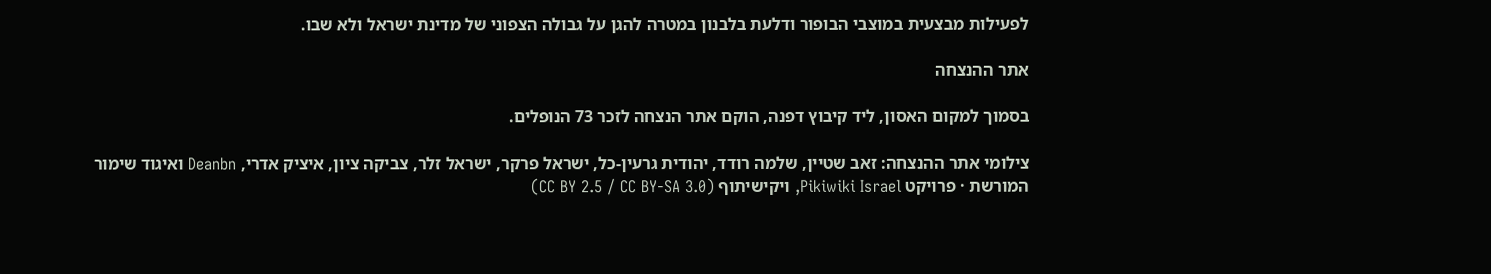לפעילות מבצעית במוצבי הבופור ודלעת בלבנון במטרה להגן על גבולה הצפוני של מדינת ישראל ולא שבו.

אתר ההנצחה

בסמוך למקום האסון, ליד קיבוץ דפנה, הוקם אתר הנצחה לזכר 73 הנופלים.

צילומי אתר ההנצחה: זאב שטיין, שלמה רודד, יהודית גרעין-כל, ישראל פרקר, ישראל זלר, צביקה ציון, איציק אדרי, Deanbn ואיגוד שימור המורשת · פרויקט Pikiwiki Israel, ויקישיתוף (CC BY 2.5 / CC BY-SA 3.0)